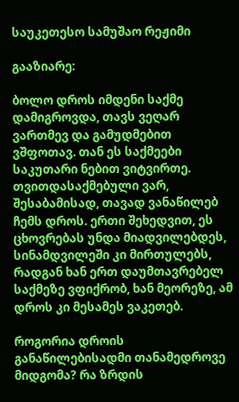საუკეთესო სამუშაო რეჟიმი

გააზიარე:

ბოლო დროს იმდენი საქმე დამიგროვდა, თავს ვეღარ ვართმევ და გამუდმებით ვშფოთავ. თან ეს საქმეები საკუთარი ნებით ვიტვირთე. თვითდასაქმებული ვარ, შესაბამისად, თავად ვანაწილებ ჩემს დროს. ერთი შეხედვით, ეს ცხოვრებას უნდა მიადვილებდეს, სინამდვილეში კი მირთულებს, რადგან ხან ერთ დაუმთავრებელ საქმეზე ვფიქრობ, ხან მეორეზე, ამ დროს კი მესამეს ვაკეთებ.

როგორია დროის განაწილებისადმი თანამედროვე მიდგომა? რა ზრდის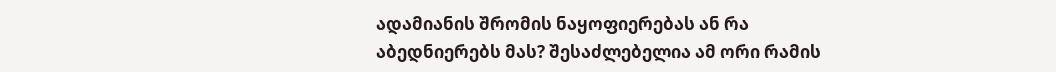ადამიანის შრომის ნაყოფიერებას ან რა აბედნიერებს მას? შესაძლებელია ამ ორი რამის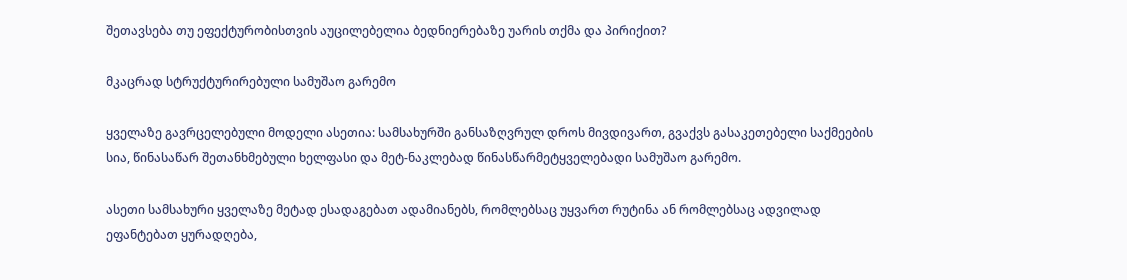შეთავსება თუ ეფექტურობისთვის აუცილებელია ბედნიერებაზე უარის თქმა და პირიქით?

მკაცრად სტრუქტურირებული სამუშაო გარემო

ყველაზე გავრცელებული მოდელი ასეთია: სამსახურში განსაზღვრულ დროს მივდივართ, გვაქვს გასაკეთებელი საქმეების სია, წინასაწარ შეთანხმებული ხელფასი და მეტ-ნაკლებად წინასწარმეტყველებადი სამუშაო გარემო.

ასეთი სამსახური ყველაზე მეტად ესადაგებათ ადამიანებს, რომლებსაც უყვართ რუტინა ან რომლებსაც ადვილად ეფანტებათ ყურადღება,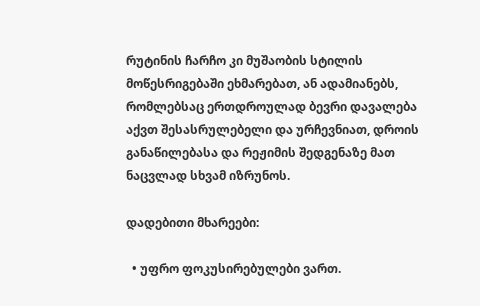რუტინის ჩარჩო კი მუშაობის სტილის მოწესრიგებაში ეხმარებათ, ან ადამიანებს, რომლებსაც ერთდროულად ბევრი დავალება აქვთ შესასრულებელი და ურჩევნიათ, დროის განაწილებასა და რეჟიმის შედგენაზე მათ ნაცვლად სხვამ იზრუნოს.

დადებითი მხარეები:

  • უფრო ფოკუსირებულები ვართ.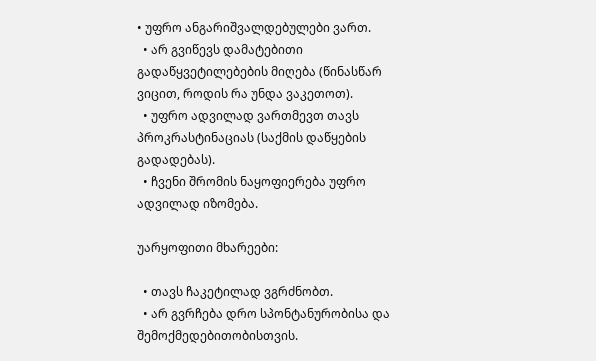• უფრო ანგარიშვალდებულები ვართ.
  • არ გვიწევს დამატებითი გადაწყვეტილებების მიღება (წინასწარ ვიცით, როდის რა უნდა ვაკეთოთ).
  • უფრო ადვილად ვართმევთ თავს პროკრასტინაციას (საქმის დაწყების გადადებას).
  • ჩვენი შრომის ნაყოფიერება უფრო ადვილად იზომება.

უარყოფითი მხარეები:

  • თავს ჩაკეტილად ვგრძნობთ.
  • არ გვრჩება დრო სპონტანურობისა და შემოქმედებითობისთვის.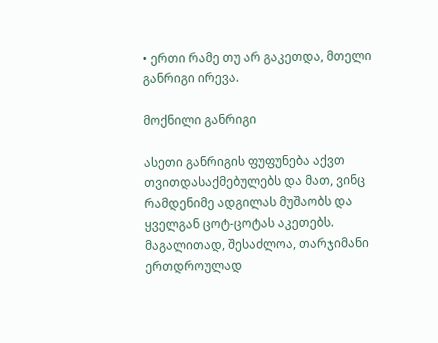• ერთი რამე თუ არ გაკეთდა, მთელი განრიგი ირევა.

მოქნილი განრიგი

ასეთი განრიგის ფუფუნება აქვთ თვითდასაქმებულებს და მათ, ვინც რამდენიმე ადგილას მუშაობს და ყველგან ცოტ-ცოტას აკეთებს. მაგალითად, შესაძლოა, თარჯიმანი ერთდროულად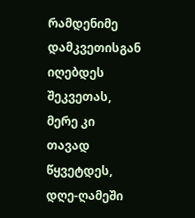რამდენიმე დამკვეთისგან იღებდეს შეკვეთას, მერე კი თავად წყვეტდეს, დღე-ღამეში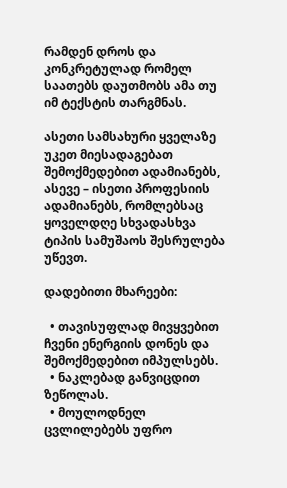რამდენ დროს და კონკრეტულად რომელ საათებს დაუთმობს ამა თუ იმ ტექსტის თარგმნას.

ასეთი სამსახური ყველაზე უკეთ მიესადაგებათ შემოქმედებით ადამიანებს, ასევე – ისეთი პროფესიის ადამიანებს, რომლებსაც ყოველდღე სხვადასხვა ტიპის სამუშაოს შესრულება უწევთ.

დადებითი მხარეები:

  • თავისუფლად მივყვებით ჩვენი ენერგიის დონეს და შემოქმედებით იმპულსებს.
  • ნაკლებად განვიცდით ზეწოლას.
  • მოულოდნელ ცვლილებებს უფრო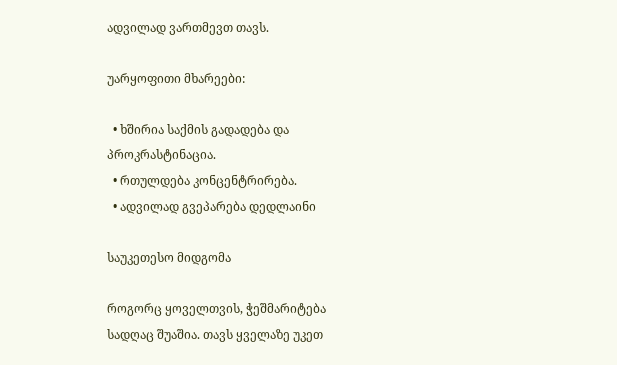ადვილად ვართმევთ თავს.

უარყოფითი მხარეები:

  • ხშირია საქმის გადადება და პროკრასტინაცია.
  • რთულდება კონცენტრირება.
  • ადვილად გვეპარება დედლაინი

საუკეთესო მიდგომა

როგორც ყოველთვის, ჭეშმარიტება სადღაც შუაშია. თავს ყველაზე უკეთ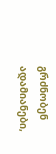გრძნობენ ადამიანები,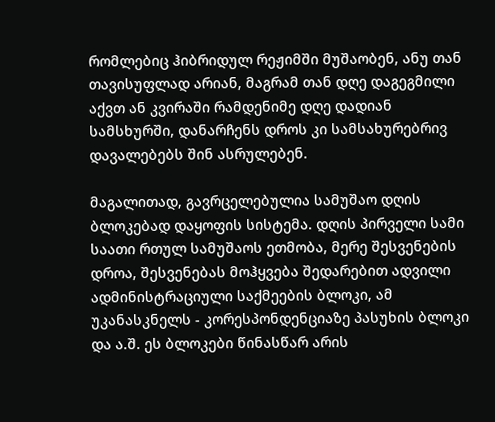რომლებიც ჰიბრიდულ რეჟიმში მუშაობენ, ანუ თან თავისუფლად არიან, მაგრამ თან დღე დაგეგმილი აქვთ ან კვირაში რამდენიმე დღე დადიან სამსხურში, დანარჩენს დროს კი სამსახურებრივ დავალებებს შინ ასრულებენ.

მაგალითად, გავრცელებულია სამუშაო დღის ბლოკებად დაყოფის სისტემა. დღის პირველი სამი საათი რთულ სამუშაოს ეთმობა, მერე შესვენების დროა, შესვენებას მოჰყვება შედარებით ადვილი ადმინისტრაციული საქმეების ბლოკი, ამ უკანასკნელს - კორესპონდენციაზე პასუხის ბლოკი და ა.შ. ეს ბლოკები წინასწარ არის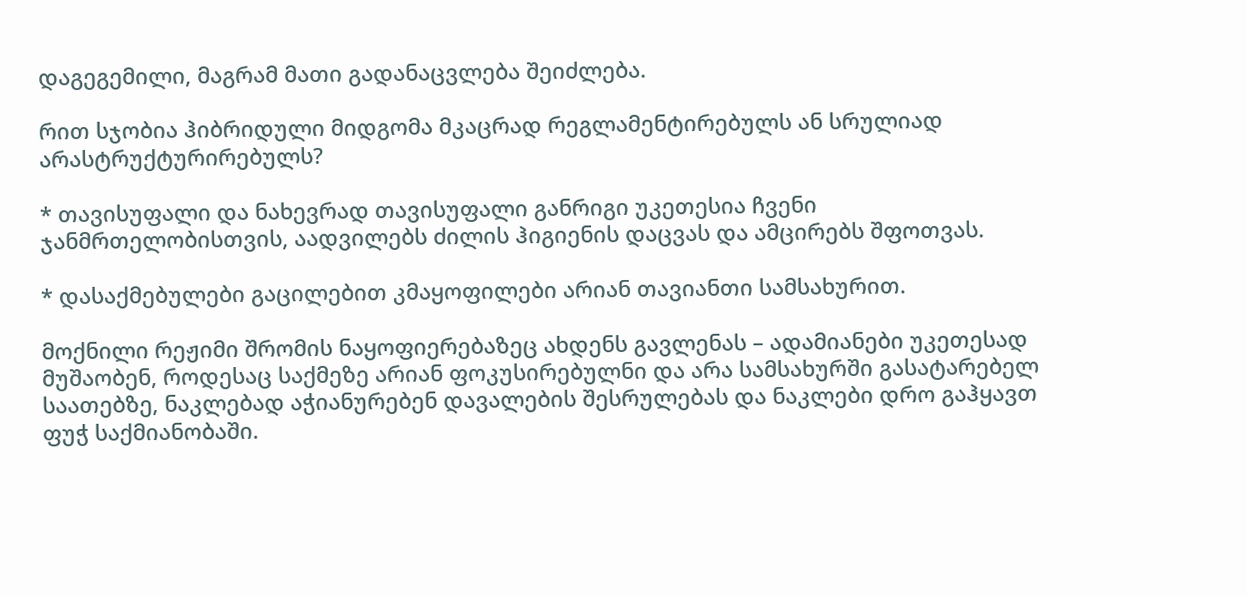დაგეგემილი, მაგრამ მათი გადანაცვლება შეიძლება.

რით სჯობია ჰიბრიდული მიდგომა მკაცრად რეგლამენტირებულს ან სრულიად არასტრუქტურირებულს?

* თავისუფალი და ნახევრად თავისუფალი განრიგი უკეთესია ჩვენი ჯანმრთელობისთვის, აადვილებს ძილის ჰიგიენის დაცვას და ამცირებს შფოთვას.

* დასაქმებულები გაცილებით კმაყოფილები არიან თავიანთი სამსახურით.

მოქნილი რეჟიმი შრომის ნაყოფიერებაზეც ახდენს გავლენას – ადამიანები უკეთესად მუშაობენ, როდესაც საქმეზე არიან ფოკუსირებულნი და არა სამსახურში გასატარებელ საათებზე, ნაკლებად აჭიანურებენ დავალების შესრულებას და ნაკლები დრო გაჰყავთ ფუჭ საქმიანობაში.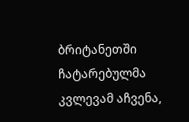ბრიტანეთში ჩატარებულმა კვლევამ აჩვენა,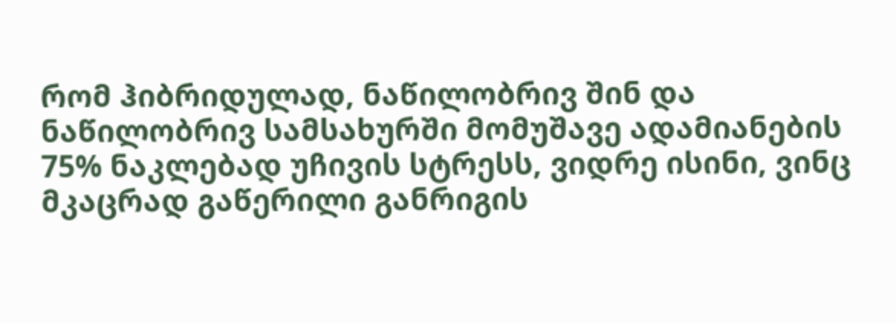რომ ჰიბრიდულად, ნაწილობრივ შინ და ნაწილობრივ სამსახურში მომუშავე ადამიანების 75% ნაკლებად უჩივის სტრესს, ვიდრე ისინი, ვინც მკაცრად გაწერილი განრიგის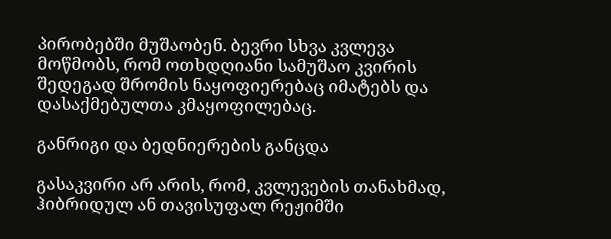პირობებში მუშაობენ. ბევრი სხვა კვლევა მოწმობს, რომ ოთხდღიანი სამუშაო კვირის შედეგად შრომის ნაყოფიერებაც იმატებს და დასაქმებულთა კმაყოფილებაც.

განრიგი და ბედნიერების განცდა

გასაკვირი არ არის, რომ, კვლევების თანახმად, ჰიბრიდულ ან თავისუფალ რეჟიმში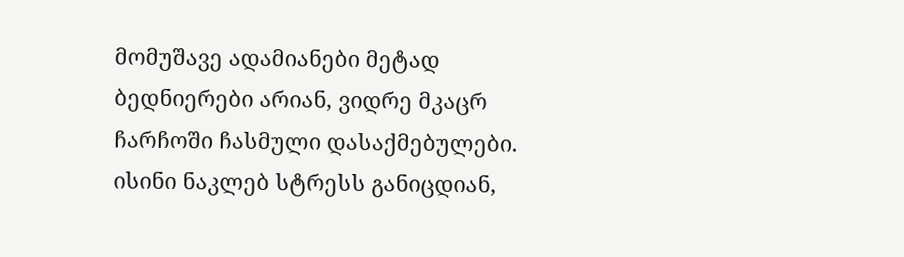მომუშავე ადამიანები მეტად ბედნიერები არიან, ვიდრე მკაცრ ჩარჩოში ჩასმული დასაქმებულები. ისინი ნაკლებ სტრესს განიცდიან,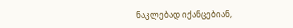ნაკლებად იქანცებიან,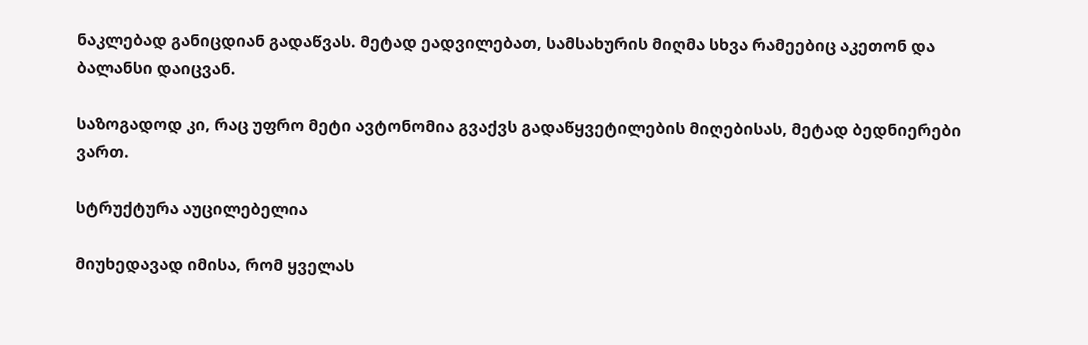ნაკლებად განიცდიან გადაწვას. მეტად ეადვილებათ, სამსახურის მიღმა სხვა რამეებიც აკეთონ და ბალანსი დაიცვან.

საზოგადოდ კი, რაც უფრო მეტი ავტონომია გვაქვს გადაწყვეტილების მიღებისას, მეტად ბედნიერები ვართ.

სტრუქტურა აუცილებელია

მიუხედავად იმისა, რომ ყველას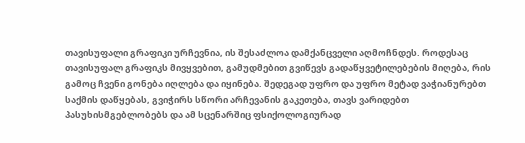თავისუფალი გრაფიკი ურჩევნია, ის შესაძლოა დამქანცველი აღმოჩნდეს. როდესაც თავისუფალ გრაფიკს მივყვებით, გამუდმებით გვიწევს გადაწყვეტილებების მიღება, რის გამოც ჩვენი გონება იღლება და იყინება. შედეგად უფრო და უფრო მეტად ვაჭიანურებთ საქმის დაწყებას, გვიჭირს სწორი არჩევანის გაკეთება, თავს ვარიდებთ პასუხისმგებლობებს და ამ სცენარშიც ფსიქოლოგიურად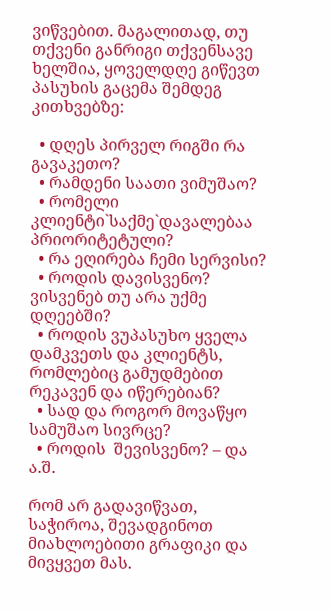ვიწვებით. მაგალითად, თუ თქვენი განრიგი თქვენსავე ხელშია, ყოველდღე გიწევთ პასუხის გაცემა შემდეგ კითხვებზე:

  • დღეს პირველ რიგში რა გავაკეთო?
  • რამდენი საათი ვიმუშაო?
  • რომელი კლიენტი`საქმე`დავალებაა პრიორიტეტული?
  • რა ეღირება ჩემი სერვისი?
  • როდის დავისვენო? ვისვენებ თუ არა უქმე დღეებში?
  • როდის ვუპასუხო ყველა დამკვეთს და კლიენტს, რომლებიც გამუდმებით რეკავენ და იწერებიან?
  • სად და როგორ მოვაწყო სამუშაო სივრცე?
  • როდის  შევისვენო? – და ა.შ.

რომ არ გადავიწვათ, საჭიროა, შევადგინოთ მიახლოებითი გრაფიკი და მივყვეთ მას.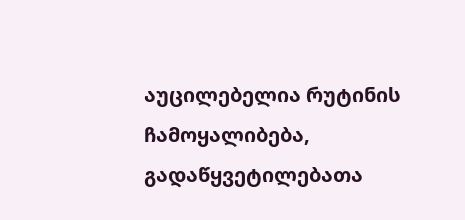აუცილებელია რუტინის ჩამოყალიბება, გადაწყვეტილებათა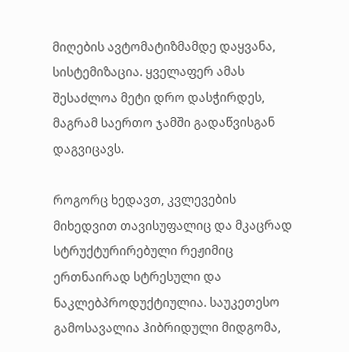მიღების ავტომატიზმამდე დაყვანა, სისტემიზაცია. ყველაფერ ამას შესაძლოა მეტი დრო დასჭირდეს, მაგრამ საერთო ჯამში გადაწვისგან დაგვიცავს.

როგორც ხედავთ, კვლევების მიხედვით თავისუფალიც და მკაცრად სტრუქტურირებული რეჟიმიც ერთნაირად სტრესული და ნაკლებპროდუქტიულია. საუკეთესო გამოსავალია ჰიბრიდული მიდგომა,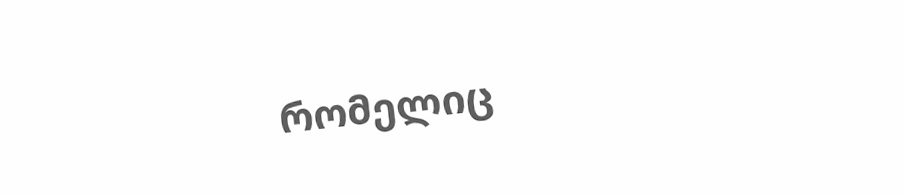რომელიც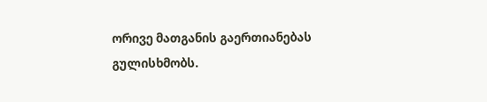ორივე მათგანის გაერთიანებას გულისხმობს.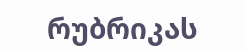რუბრიკას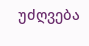უძღვება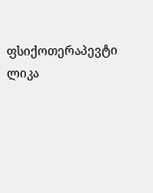ფსიქოთერაპევტი ლიკა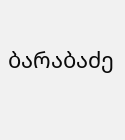ბარაბაძე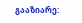გააზიარე: